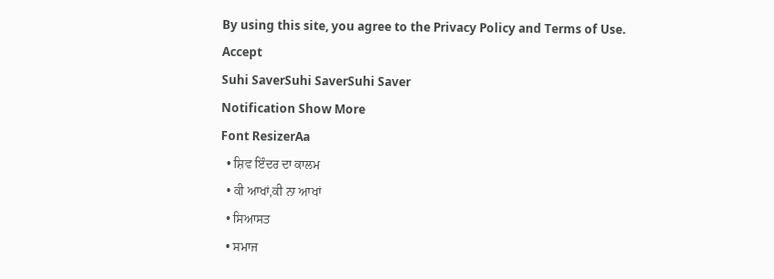By using this site, you agree to the Privacy Policy and Terms of Use.
Accept
Suhi SaverSuhi SaverSuhi Saver
Notification Show More
Font ResizerAa
  • ਸ਼ਿਵ ਇੰਦਰ ਦਾ ਕਾਲਮ
  • ਕੀ ਆਖਾਂ,ਕੀ ਨਾ ਆਖਾਂ
  • ਸਿਆਸਤ
  • ਸਮਾਜ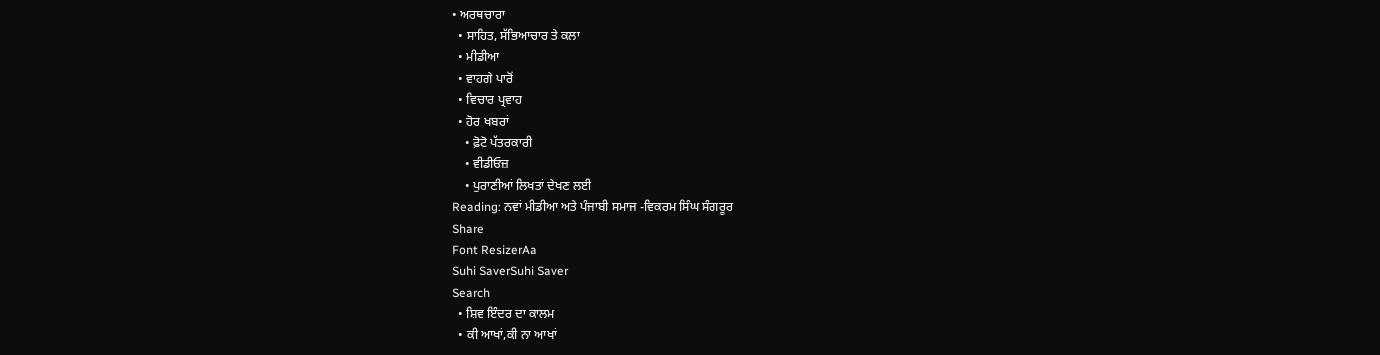• ਅਰਥਚਾਰਾ
  • ਸਾਹਿਤ, ਸੱਭਿਆਚਾਰ ਤੇ ਕਲਾ
  • ਮੀਡੀਆ
  • ਵਾਹਗੇ ਪਾਰੋਂ
  • ਵਿਚਾਰ ਪ੍ਰਵਾਹ
  • ਹੋਰ ਖਬਰਾਂ
    • ਫ਼ੋਟੋ ਪੱਤਰਕਾਰੀ
    • ਵੀਡੀਓਜ਼
    • ਪੁਰਾਣੀਆਂ ਲਿਖਤਾਂ ਦੇਖਣ ਲਈ
Reading: ਨਵਾਂ ਮੀਡੀਆ ਅਤੇ ਪੰਜਾਬੀ ਸਮਾਜ -ਵਿਕਰਮ ਸਿੰਘ ਸੰਗਰੂਰ
Share
Font ResizerAa
Suhi SaverSuhi Saver
Search
  • ਸ਼ਿਵ ਇੰਦਰ ਦਾ ਕਾਲਮ
  • ਕੀ ਆਖਾਂ,ਕੀ ਨਾ ਆਖਾਂ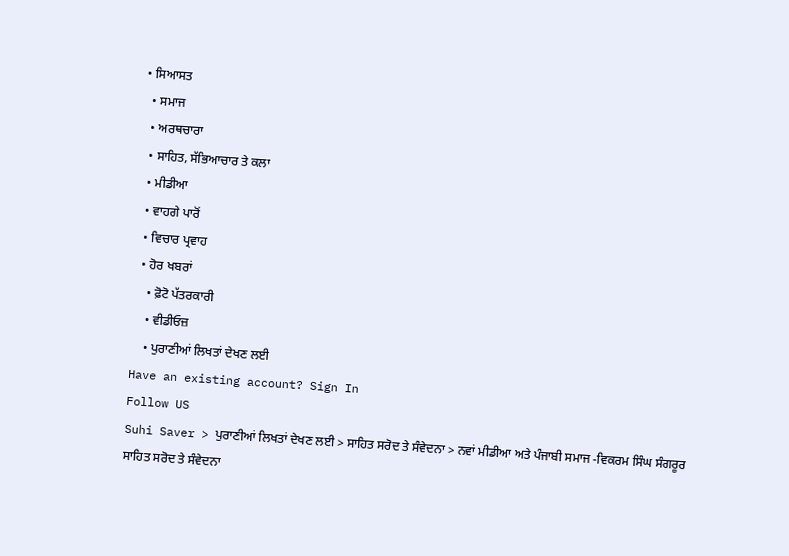• ਸਿਆਸਤ
  • ਸਮਾਜ
  • ਅਰਥਚਾਰਾ
  • ਸਾਹਿਤ, ਸੱਭਿਆਚਾਰ ਤੇ ਕਲਾ
  • ਮੀਡੀਆ
  • ਵਾਹਗੇ ਪਾਰੋਂ
  • ਵਿਚਾਰ ਪ੍ਰਵਾਹ
  • ਹੋਰ ਖਬਰਾਂ
    • ਫ਼ੋਟੋ ਪੱਤਰਕਾਰੀ
    • ਵੀਡੀਓਜ਼
    • ਪੁਰਾਣੀਆਂ ਲਿਖਤਾਂ ਦੇਖਣ ਲਈ
Have an existing account? Sign In
Follow US
Suhi Saver > ਪੁਰਾਣੀਆਂ ਲਿਖਤਾਂ ਦੇਖਣ ਲਈ > ਸਾਹਿਤ ਸਰੋਦ ਤੇ ਸੰਵੇਦਨਾ > ਨਵਾਂ ਮੀਡੀਆ ਅਤੇ ਪੰਜਾਬੀ ਸਮਾਜ -ਵਿਕਰਮ ਸਿੰਘ ਸੰਗਰੂਰ
ਸਾਹਿਤ ਸਰੋਦ ਤੇ ਸੰਵੇਦਨਾ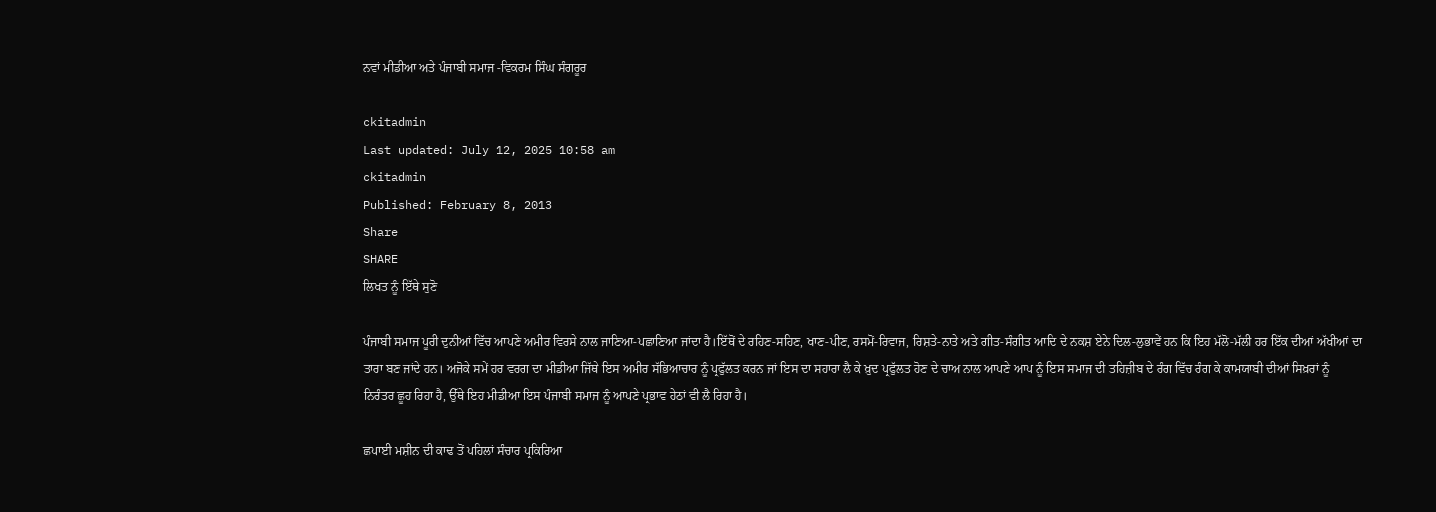ਨਵਾਂ ਮੀਡੀਆ ਅਤੇ ਪੰਜਾਬੀ ਸਮਾਜ -ਵਿਕਰਮ ਸਿੰਘ ਸੰਗਰੂਰ

ckitadmin
Last updated: July 12, 2025 10:58 am
ckitadmin
Published: February 8, 2013
Share
SHARE
ਲਿਖਤ ਨੂੰ ਇੱਥੇ ਸੁਣੋ

ਪੰਜਾਬੀ ਸਮਾਜ ਪੂਰੀ ਦੁਨੀਆਂ ਵਿੱਚ ਆਪਣੇ ਅਮੀਰ ਵਿਰਸੇ ਨਾਲ ਜਾਣਿਆ-ਪਛਾਣਿਆ ਜਾਂਦਾ ਹੈ।ਇੱਥੋਂ ਦੇ ਰਹਿਣ-ਸਹਿਣ, ਖਾਣ-ਪੀਣ, ਰਸਮੋਂ-ਰਿਵਾਜ, ਰਿਸ਼ਤੇ-ਨਾਤੇ ਅਤੇ ਗੀਤ-ਸੰਗੀਤ ਆਦਿ ਦੇ ਨਕਸ਼ ਏਨੇ ਦਿਲ-ਲੁਭਾਵੇਂ ਹਨ ਕਿ ਇਹ ਮੱਲੋ-ਮੱਲੀ ਹਰ ਇੱਕ ਦੀਆਂ ਅੱਖੀਆਂ ਦਾ ਤਾਰਾ ਬਣ ਜਾਂਦੇ ਹਨ। ਅਜੋਕੇ ਸਮੇਂ ਹਰ ਵਰਗ ਦਾ ਮੀਡੀਆ ਜਿੱਥੇ ਇਸ ਅਮੀਰ ਸੱਭਿਆਚਾਰ ਨੂੰ ਪ੍ਰਫੁੱਲਤ ਕਰਨ ਜਾਂ ਇਸ ਦਾ ਸਹਾਰਾ ਲੈ ਕੇ ਖ਼ੁਦ ਪ੍ਰਫੁੱਲਤ ਹੋਣ ਦੇ ਚਾਅ ਨਾਲ ਆਪਣੇ ਆਪ ਨੂੰ ਇਸ ਸਮਾਜ ਦੀ ਤਹਿਜ਼ੀਬ ਦੇ ਰੰਗ ਵਿੱਚ ਰੰਗ ਕੇ ਕਾਮਯਾਬੀ ਦੀਆਂ ਸਿਖ਼ਰਾਂ ਨੂੰ ਨਿਰੰਤਰ ਛੂਹ ਰਿਹਾ ਹੈ, ਉੱਥੇ ਇਹ ਮੀਡੀਆ ਇਸ ਪੰਜਾਬੀ ਸਮਾਜ ਨੂੰ ਆਪਣੇ ਪ੍ਰਭਾਵ ਹੇਠਾਂ ਵੀ ਲੈ ਰਿਹਾ ਹੈ।

ਛਪਾਈ ਮਸ਼ੀਨ ਦੀ ਕਾਢ ਤੋਂ ਪਹਿਲਾਂ ਸੰਚਾਰ ਪ੍ਰਕਿਰਿਆ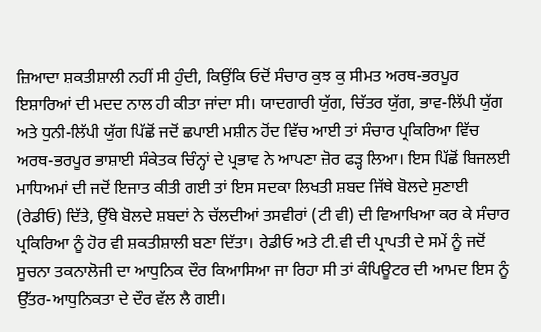ਜ਼ਿਆਦਾ ਸ਼ਕਤੀਸ਼ਾਲੀ ਨਹੀਂ ਸੀ ਹੁੰਦੀ, ਕਿਉਂਕਿ ਓਦੋਂ ਸੰਚਾਰ ਕੁਝ ਕੁ ਸੀਮਤ ਅਰਥ-ਭਰਪੂਰ ਇਸ਼ਾਰਿਆਂ ਦੀ ਮਦਦ ਨਾਲ ਹੀ ਕੀਤਾ ਜਾਂਦਾ ਸੀ। ਯਾਦਗਾਰੀ ਯੁੱਗ, ਚਿੱਤਰ ਯੁੱਗ, ਭਾਵ-ਲਿੱਪੀ ਯੁੱਗ ਅਤੇ ਧੁਨੀ-ਲਿੱਪੀ ਯੁੱਗ ਪਿੱਛੋਂ ਜਦੋਂ ਛਪਾਈ ਮਸ਼ੀਨ ਹੋਂਦ ਵਿੱਚ ਆਈ ਤਾਂ ਸੰਚਾਰ ਪ੍ਰਕਿਰਿਆ ਵਿੱਚ ਅਰਥ-ਭਰਪੂਰ ਭਾਸ਼ਾਈ ਸੰਕੇਤਕ ਚਿੰਨ੍ਹਾਂ ਦੇ ਪ੍ਰਭਾਵ ਨੇ ਆਪਣਾ ਜ਼ੋਰ ਫੜ੍ਹ ਲਿਆ। ਇਸ ਪਿੱਛੋਂ ਬਿਜਲਈ ਮਾਧਿਅਮਾਂ ਦੀ ਜਦੋਂ ਇਜਾਤ ਕੀਤੀ ਗਈ ਤਾਂ ਇਸ ਸਦਕਾ ਲਿਖਤੀ ਸ਼ਬਦ ਜਿੱਥੇ ਬੋਲਦੇ ਸੁਣਾਈ (ਰੇਡੀਓ) ਦਿੱਤੇ, ਉੱਥੇ ਬੋਲਦੇ ਸ਼ਬਦਾਂ ਨੇ ਚੱਲਦੀਆਂ ਤਸਵੀਰਾਂ (ਟੀ ਵੀ) ਦੀ ਵਿਆਖਿਆ ਕਰ ਕੇ ਸੰਚਾਰ ਪ੍ਰਕਿਰਿਆ ਨੂੰ ਹੋਰ ਵੀ ਸ਼ਕਤੀਸ਼ਾਲੀ ਬਣਾ ਦਿੱਤਾ। ਰੇਡੀਓ ਅਤੇ ਟੀ.ਵੀ ਦੀ ਪ੍ਰਾਪਤੀ ਦੇ ਸਮੇਂ ਨੂੰ ਜਦੋਂ ਸੂਚਨਾ ਤਕਨਾਲੋਜੀ ਦਾ ਆਧੁਨਿਕ ਦੌਰ ਕਿਆਸਿਆ ਜਾ ਰਿਹਾ ਸੀ ਤਾਂ ਕੰਪਿਊਟਰ ਦੀ ਆਮਦ ਇਸ ਨੂੰ ਉੱਤਰ-ਆਧੁਨਿਕਤਾ ਦੇ ਦੌਰ ਵੱਲ ਲੈ ਗਈ।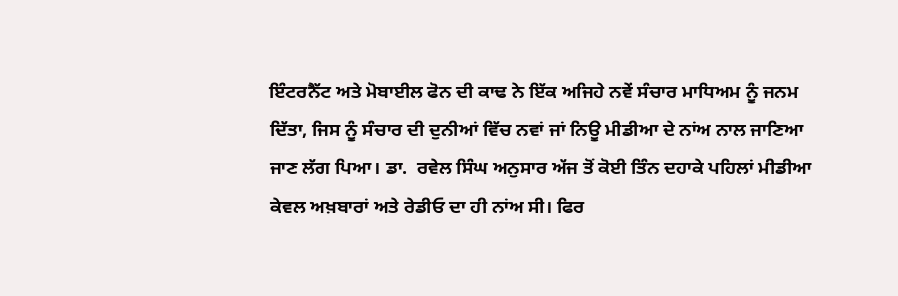ਇੰਟਰਨੈੱਟ ਅਤੇ ਮੋਬਾਈਲ ਫੋਨ ਦੀ ਕਾਢ ਨੇ ਇੱਕ ਅਜਿਹੇ ਨਵੇਂ ਸੰਚਾਰ ਮਾਧਿਅਮ ਨੂੰ ਜਨਮ ਦਿੱਤਾ, ਜਿਸ ਨੂੰ ਸੰਚਾਰ ਦੀ ਦੁਨੀਆਂ ਵਿੱਚ ਨਵਾਂ ਜਾਂ ਨਿਊ ਮੀਡੀਆ ਦੇ ਨਾਂਅ ਨਾਲ ਜਾਣਿਆ ਜਾਣ ਲੱਗ ਪਿਆ। ਡਾ.  ਰਵੇਲ ਸਿੰਘ ਅਨੁਸਾਰ ਅੱਜ ਤੋਂ ਕੋਈ ਤਿੰਨ ਦਹਾਕੇ ਪਹਿਲਾਂ ਮੀਡੀਆ ਕੇਵਲ ਅਖ਼ਬਾਰਾਂ ਅਤੇ ਰੇਡੀਓ ਦਾ ਹੀ ਨਾਂਅ ਸੀ। ਫਿਰ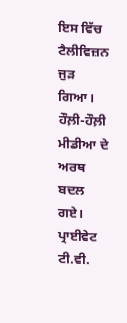ਇਸ ਵਿੱਚ ਟੈਲੀਵਿਜ਼ਨ ਜੁੜ ਗਿਆ। ਹੌਲ਼ੀ-ਹੌਲ਼ੀ ਮੀਡੀਆ ਦੇ ਅਰਥ ਬਦਲ ਗਏ। ਪ੍ਰਾਈਵੇਟ ਟੀ.ਵੀ.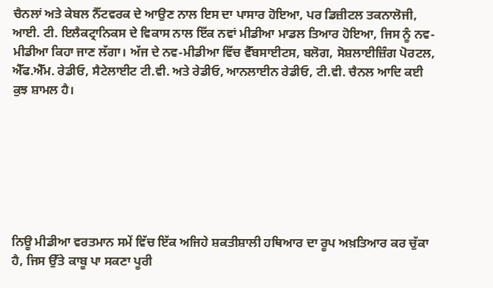ਚੈਨਲਾਂ ਅਤੇ ਕੇਬਲ ਨੈੱਟਵਰਕ ਦੇ ਆਉਣ ਨਾਲ ਇਸ ਦਾ ਪਾਸਾਰ ਹੋਇਆ, ਪਰ ਡਿਜ਼ੀਟਲ ਤਕਨਾਲੋਜੀ, ਆਈ. ਟੀ. ਇਲੈਕਟ੍ਰਾਨਿਕਸ ਦੇ ਵਿਕਾਸ ਨਾਲ ਇੱਕ ਨਵਾਂ ਮੀਡੀਆ ਮਾਡਲ ਤਿਆਰ ਹੋਇਆ, ਜਿਸ ਨੂੰ ਨਵ-ਮੀਡੀਆ ਕਿਹਾ ਜਾਣ ਲੱਗਾ। ਅੱਜ ਦੇ ਨਵ-ਮੀਡੀਆ ਵਿੱਚ ਵੈੱਬਸਾਈਟਸ, ਬਲੋਗ, ਸੋਸ਼ਲਾਈਜ਼ਿੰਗ ਪੋਰਟਲ, ਐੱਫ.ਐੱਮ. ਰੇਡੀਓ, ਸੈਟੇਲਾਈਟ ਟੀ.ਵੀ. ਅਤੇ ਰੇਡੀਓ, ਆਨਲਾਈਨ ਰੇਡੀਓ, ਟੀ.ਵੀ. ਚੈਨਲ ਆਦਿ ਕਈ ਕੁਝ ਸ਼ਾਮਲ ਹੈ।







ਨਿਊ ਮੀਡੀਆ ਵਰਤਮਾਨ ਸਮੇਂ ਵਿੱਚ ਇੱਕ ਅਜਿਹੇ ਸ਼ਕਤੀਸ਼ਾਲੀ ਹਥਿਆਰ ਦਾ ਰੂਪ ਅਖ਼ਤਿਆਰ ਕਰ ਚੁੱਕਾ ਹੈ, ਜਿਸ ਉੱਤੇ ਕਾਬੂ ਪਾ ਸਕਣਾ ਪੂਰੀ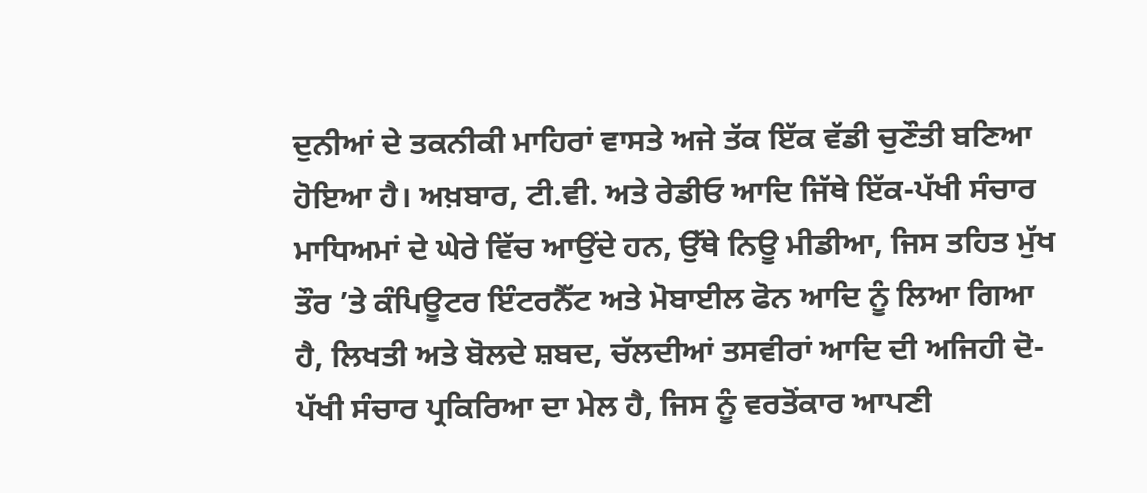ਦੁਨੀਆਂ ਦੇ ਤਕਨੀਕੀ ਮਾਹਿਰਾਂ ਵਾਸਤੇ ਅਜੇ ਤੱਕ ਇੱਕ ਵੱਡੀ ਚੁਣੌਤੀ ਬਣਿਆ ਹੋਇਆ ਹੈ। ਅਖ਼ਬਾਰ, ਟੀ.ਵੀ. ਅਤੇ ਰੇਡੀਓ ਆਦਿ ਜਿੱਥੇ ਇੱਕ-ਪੱਖੀ ਸੰਚਾਰ ਮਾਧਿਅਮਾਂ ਦੇ ਘੇਰੇ ਵਿੱਚ ਆਉਂਦੇ ਹਨ, ਉੱਥੇ ਨਿਊ ਮੀਡੀਆ, ਜਿਸ ਤਹਿਤ ਮੁੱਖ ਤੌਰ ’ਤੇ ਕੰਪਿਊਟਰ ਇੰਟਰਨੈੱਟ ਅਤੇ ਮੋਬਾਈਲ ਫੋਨ ਆਦਿ ਨੂੰ ਲਿਆ ਗਿਆ ਹੈ, ਲਿਖਤੀ ਅਤੇ ਬੋਲਦੇ ਸ਼ਬਦ, ਚੱਲਦੀਆਂ ਤਸਵੀਰਾਂ ਆਦਿ ਦੀ ਅਜਿਹੀ ਦੋ-ਪੱਖੀ ਸੰਚਾਰ ਪ੍ਰਕਿਰਿਆ ਦਾ ਮੇਲ ਹੈ, ਜਿਸ ਨੂੰ ਵਰਤੋਂਕਾਰ ਆਪਣੀ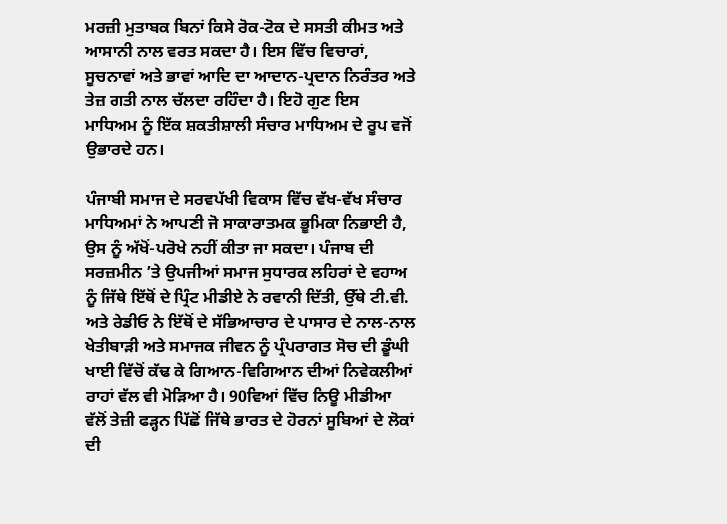ਮਰਜ਼ੀ ਮੁਤਾਬਕ ਬਿਨਾਂ ਕਿਸੇ ਰੋਕ-ਟੋਕ ਦੇ ਸਸਤੀ ਕੀਮਤ ਅਤੇ ਆਸਾਨੀ ਨਾਲ ਵਰਤ ਸਕਦਾ ਹੈ। ਇਸ ਵਿੱਚ ਵਿਚਾਰਾਂ, ਸੂਚਨਾਵਾਂ ਅਤੇ ਭਾਵਾਂ ਆਦਿ ਦਾ ਆਦਾਨ-ਪ੍ਰਦਾਨ ਨਿਰੰਤਰ ਅਤੇ ਤੇਜ਼ ਗਤੀ ਨਾਲ ਚੱਲਦਾ ਰਹਿੰਦਾ ਹੈ। ਇਹੋ ਗੁਣ ਇਸ ਮਾਧਿਅਮ ਨੂੰ ਇੱਕ ਸ਼ਕਤੀਸ਼ਾਲੀ ਸੰਚਾਰ ਮਾਧਿਅਮ ਦੇ ਰੂਪ ਵਜੋਂ ਉਭਾਰਦੇ ਹਨ।

ਪੰਜਾਬੀ ਸਮਾਜ ਦੇ ਸਰਵਪੱਖੀ ਵਿਕਾਸ ਵਿੱਚ ਵੱਖ-ਵੱਖ ਸੰਚਾਰ ਮਾਧਿਅਮਾਂ ਨੇ ਆਪਣੀ ਜੋ ਸਾਕਾਰਾਤਮਕ ਭੂਮਿਕਾ ਨਿਭਾਈ ਹੈ, ਉਸ ਨੂੰ ਅੱਖੋਂ-ਪਰੋਖੇ ਨਹੀਂ ਕੀਤਾ ਜਾ ਸਕਦਾ। ਪੰਜਾਬ ਦੀ ਸਰਜ਼ਮੀਨ ’ਤੇ ਉਪਜੀਆਂ ਸਮਾਜ ਸੁਧਾਰਕ ਲਹਿਰਾਂ ਦੇ ਵਹਾਅ ਨੂੰ ਜਿੱਥੇ ਇੱਥੋਂ ਦੇ ਪ੍ਰਿੰਟ ਮੀਡੀਏ ਨੇ ਰਵਾਨੀ ਦਿੱਤੀ, ਉੱਥੇ ਟੀ.ਵੀ. ਅਤੇ ਰੇਡੀਓ ਨੇ ਇੱਥੋਂ ਦੇ ਸੱਭਿਆਚਾਰ ਦੇ ਪਾਸਾਰ ਦੇ ਨਾਲ-ਨਾਲ ਖੇਤੀਬਾੜੀ ਅਤੇ ਸਮਾਜਕ ਜੀਵਨ ਨੂੰ ਪ੍ਰੰਪਰਾਗਤ ਸੋਚ ਦੀ ਡੂੰਘੀ ਖਾਈ ਵਿੱਚੋਂ ਕੱਢ ਕੇ ਗਿਆਨ-ਵਿਗਿਆਨ ਦੀਆਂ ਨਿਵੇਕਲੀਆਂ ਰਾਹਾਂ ਵੱਲ ਵੀ ਮੋੜਿਆ ਹੈ। 90ਵਿਆਂ ਵਿੱਚ ਨਿਊ ਮੀਡੀਆ ਵੱਲੋਂ ਤੇਜ਼ੀ ਫੜ੍ਹਨ ਪਿੱਛੋਂ ਜਿੱਥੇ ਭਾਰਤ ਦੇ ਹੋਰਨਾਂ ਸੂਬਿਆਂ ਦੇ ਲੋਕਾਂ ਦੀ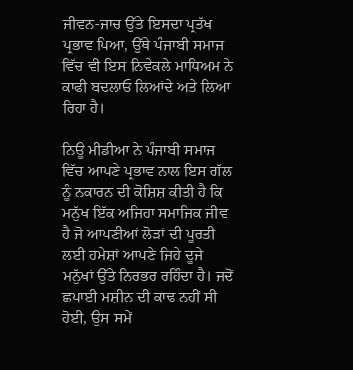ਜੀਵਨ-ਜਾਚ ਉੱਤੇ ਇਸਦਾ ਪ੍ਰਤੱਖ ਪ੍ਰਭਾਵ ਪਿਆ, ਉੱਥੇ ਪੰਜਾਬੀ ਸਮਾਜ ਵਿੱਚ ਵੀ ਇਸ ਨਿਵੇਕਲੇ ਮਾਧਿਅਮ ਨੇ ਕਾਫੀ ਬਦਲਾਓ ਲਿਆਂਦੇ ਅਤੇ ਲਿਆ ਰਿਹਾ ਹੈ।

ਨਿਊ ਮੀਡੀਆ ਨੇ ਪੰਜਾਬੀ ਸਮਾਜ ਵਿੱਚ ਆਪਣੇ ਪ੍ਰਭਾਵ ਨਾਲ ਇਸ ਗੱਲ ਨੂੰ ਨਕਾਰਨ ਦੀ ਕੋਸ਼ਿਸ਼ ਕੀਤੀ ਹੈ ਕਿ ਮਨੁੱਖ ਇੱਕ ਅਜਿਹਾ ਸਮਾਜਿਕ ਜੀਵ ਹੈ ਜੋ ਆਪਣੀਆਂ ਲੋੜਾਂ ਦੀ ਪੂਰਤੀ ਲਈ ਹਮੇਸ਼ਾਂ ਆਪਣੇ ਜਿਹੇ ਦੂਜੇ ਮਨੁੱਖਾਂ ਉੱਤੇ ਨਿਰਭਰ ਰਹਿੰਦਾ ਹੈ। ਜਦੋਂ ਛਪਾਈ ਮਸ਼ੀਨ ਦੀ ਕਾਢ ਨਹੀਂ ਸੀ ਹੋਈ, ਉਸ ਸਮੇਂ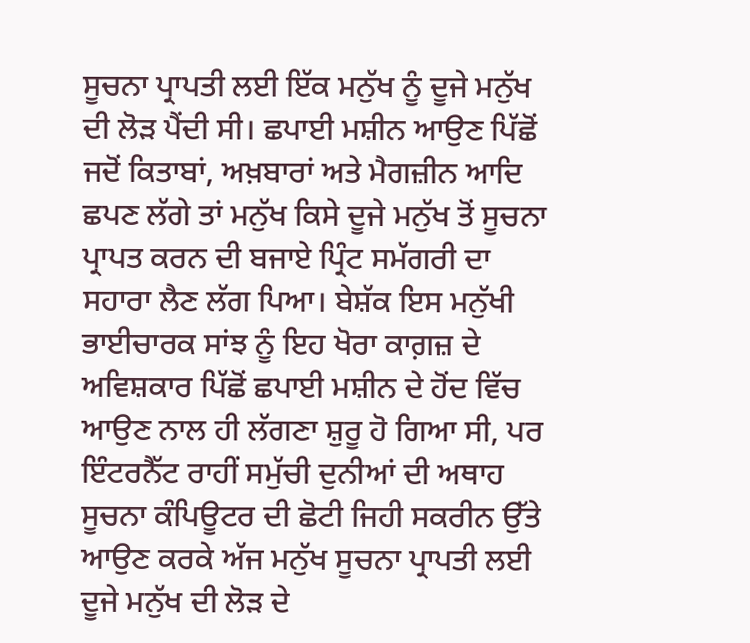ਸੂਚਨਾ ਪ੍ਰਾਪਤੀ ਲਈ ਇੱਕ ਮਨੁੱਖ ਨੂੰ ਦੂਜੇ ਮਨੁੱਖ ਦੀ ਲੋੜ ਪੈਂਦੀ ਸੀ। ਛਪਾਈ ਮਸ਼ੀਨ ਆਉਣ ਪਿੱਛੋਂ ਜਦੋਂ ਕਿਤਾਬਾਂ, ਅਖ਼ਬਾਰਾਂ ਅਤੇ ਮੈਗਜ਼ੀਨ ਆਦਿ ਛਪਣ ਲੱਗੇ ਤਾਂ ਮਨੁੱਖ ਕਿਸੇ ਦੂਜੇ ਮਨੁੱਖ ਤੋਂ ਸੂਚਨਾ ਪ੍ਰਾਪਤ ਕਰਨ ਦੀ ਬਜਾਏ ਪ੍ਰਿੰਟ ਸਮੱਗਰੀ ਦਾ ਸਹਾਰਾ ਲੈਣ ਲੱਗ ਪਿਆ। ਬੇਸ਼ੱਕ ਇਸ ਮਨੁੱਖੀ ਭਾਈਚਾਰਕ ਸਾਂਝ ਨੂੰ ਇਹ ਖੋਰਾ ਕਾਗ਼ਜ਼ ਦੇ ਅਵਿਸ਼ਕਾਰ ਪਿੱਛੋਂ ਛਪਾਈ ਮਸ਼ੀਨ ਦੇ ਹੋਂਦ ਵਿੱਚ ਆਉਣ ਨਾਲ ਹੀ ਲੱਗਣਾ ਸ਼ੁਰੂ ਹੋ ਗਿਆ ਸੀ, ਪਰ ਇੰਟਰਨੈੱਟ ਰਾਹੀਂ ਸਮੁੱਚੀ ਦੁਨੀਆਂ ਦੀ ਅਥਾਹ ਸੂਚਨਾ ਕੰਪਿਊਟਰ ਦੀ ਛੋਟੀ ਜਿਹੀ ਸਕਰੀਨ ਉੱਤੇ ਆਉਣ ਕਰਕੇ ਅੱਜ ਮਨੁੱਖ ਸੂਚਨਾ ਪ੍ਰਾਪਤੀ ਲਈ ਦੂਜੇ ਮਨੁੱਖ ਦੀ ਲੋੜ ਦੇ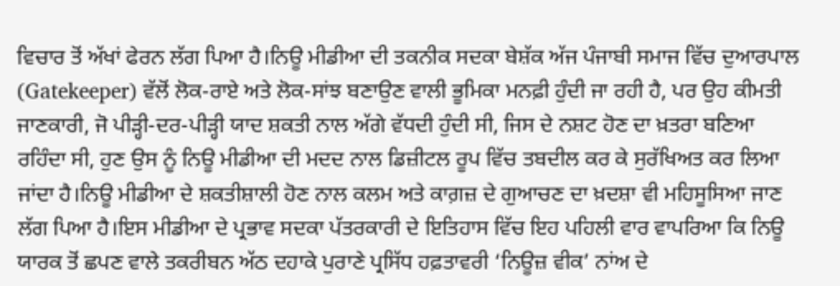ਵਿਚਾਰ ਤੋਂ ਅੱਖਾਂ ਫੇਰਨ ਲੱਗ ਪਿਆ ਹੈ।ਨਿਊ ਮੀਡੀਆ ਦੀ ਤਕਨੀਕ ਸਦਕਾ ਬੇਸ਼ੱਕ ਅੱਜ ਪੰਜਾਬੀ ਸਮਾਜ ਵਿੱਚ ਦੁਆਰਪਾਲ (Gatekeeper) ਵੱਲੋਂ ਲੋਕ-ਰਾਏ ਅਤੇ ਲੋਕ-ਸਾਂਝ ਬਣਾਉਣ ਵਾਲੀ ਭੂਮਿਕਾ ਮਨਫ਼ੀ ਹੁੰਦੀ ਜਾ ਰਹੀ ਹੈ, ਪਰ ਉਹ ਕੀਮਤੀ ਜਾਣਕਾਰੀ, ਜੋ ਪੀੜ੍ਹੀ-ਦਰ-ਪੀੜ੍ਹੀ ਯਾਦ ਸ਼ਕਤੀ ਨਾਲ ਅੱਗੇ ਵੱਧਦੀ ਹੁੰਦੀ ਸੀ, ਜਿਸ ਦੇ ਨਸ਼ਟ ਹੋਣ ਦਾ ਖ਼ਤਰਾ ਬਣਿਆ ਰਹਿੰਦਾ ਸੀ, ਹੁਣ ਉਸ ਨੂੰ ਨਿਊ ਮੀਡੀਆ ਦੀ ਮਦਦ ਨਾਲ ਡਿਜ਼ੀਟਲ ਰੂਪ ਵਿੱਚ ਤਬਦੀਲ ਕਰ ਕੇ ਸੁਰੱਖਿਅਤ ਕਰ ਲਿਆ ਜਾਂਦਾ ਹੈ।ਨਿਊ ਮੀਡੀਆ ਦੇ ਸ਼ਕਤੀਸ਼ਾਲੀ ਹੋਣ ਨਾਲ ਕਲਮ ਅਤੇ ਕਾਗ਼ਜ਼ ਦੇ ਗੁਆਚਣ ਦਾ ਖ਼ਦਸ਼ਾ ਵੀ ਮਹਿਸੂਸਿਆ ਜਾਣ ਲੱਗ ਪਿਆ ਹੈ।ਇਸ ਮੀਡੀਆ ਦੇ ਪ੍ਰਭਾਵ ਸਦਕਾ ਪੱਤਰਕਾਰੀ ਦੇ ਇਤਿਹਾਸ ਵਿੱਚ ਇਹ ਪਹਿਲੀ ਵਾਰ ਵਾਪਰਿਆ ਕਿ ਨਿਊ ਯਾਰਕ ਤੋਂ ਛਪਣ ਵਾਲੇ ਤਕਰੀਬਨ ਅੱਠ ਦਹਾਕੇ ਪੁਰਾਣੇ ਪ੍ਰਸਿੱਧ ਹਫ਼ਤਾਵਰੀ ‘ਨਿਊਜ਼ ਵੀਕ’ ਨਾਂਅ ਦੇ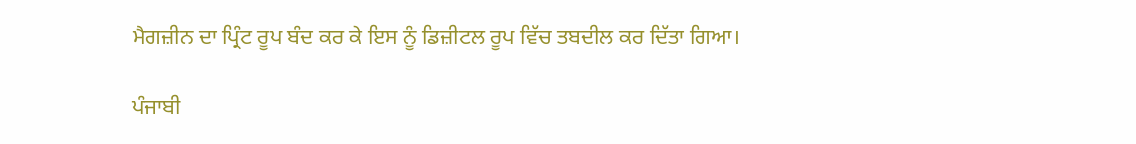ਮੈਗਜ਼ੀਨ ਦਾ ਪ੍ਰਿੰਟ ਰੂਪ ਬੰਦ ਕਰ ਕੇ ਇਸ ਨੂੰ ਡਿਜ਼ੀਟਲ ਰੂਪ ਵਿੱਚ ਤਬਦੀਲ ਕਰ ਦਿੱਤਾ ਗਿਆ।

ਪੰਜਾਬੀ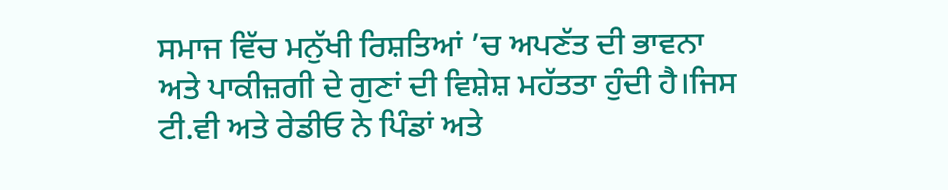ਸਮਾਜ ਵਿੱਚ ਮਨੁੱਖੀ ਰਿਸ਼ਤਿਆਂ ’ਚ ਅਪਣੱਤ ਦੀ ਭਾਵਨਾ ਅਤੇ ਪਾਕੀਜ਼ਗੀ ਦੇ ਗੁਣਾਂ ਦੀ ਵਿਸ਼ੇਸ਼ ਮਹੱਤਤਾ ਹੁੰਦੀ ਹੈ।ਜਿਸ ਟੀ.ਵੀ ਅਤੇ ਰੇਡੀਓ ਨੇ ਪਿੰਡਾਂ ਅਤੇ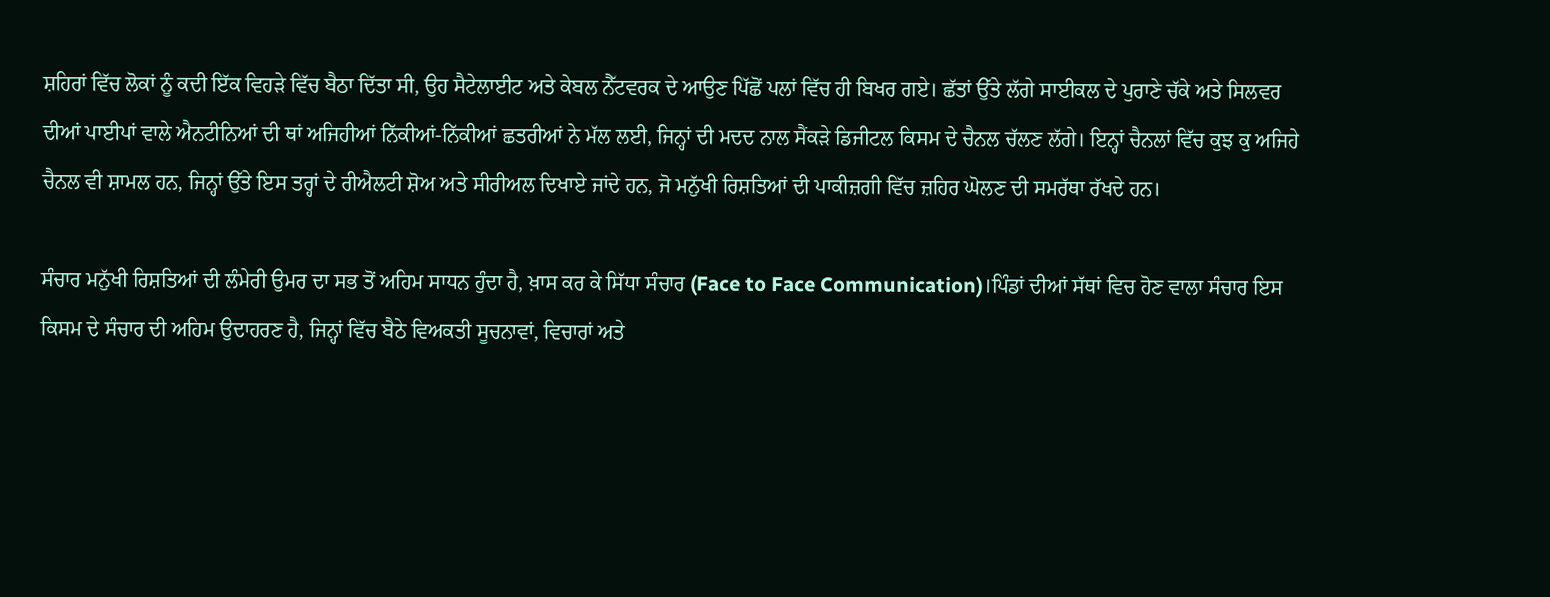ਸ਼ਹਿਰਾਂ ਵਿੱਚ ਲੋਕਾਂ ਨੂੰ ਕਦੀ ਇੱਕ ਵਿਹੜੇ ਵਿੱਚ ਬੈਠਾ ਦਿੱਤਾ ਸੀ, ਉਹ ਸੈਟੇਲਾਈਟ ਅਤੇ ਕੇਬਲ ਨੈੱਟਵਰਕ ਦੇ ਆਉਣ ਪਿੱਛੋਂ ਪਲਾਂ ਵਿੱਚ ਹੀ ਬਿਖਰ ਗਏ। ਛੱਤਾਂ ਉੱਤੇ ਲੱਗੇ ਸਾਈਕਲ ਦੇ ਪੁਰਾਣੇ ਚੱਕੇ ਅਤੇ ਸਿਲਵਰ ਦੀਆਂ ਪਾਈਪਾਂ ਵਾਲੇ ਐਨਟੀਨਿਆਂ ਦੀ ਥਾਂ ਅਜਿਹੀਆਂ ਨਿੱਕੀਆਂ-ਨਿੱਕੀਆਂ ਛਤਰੀਆਂ ਨੇ ਮੱਲ ਲਈ, ਜਿਨ੍ਹਾਂ ਦੀ ਮਦਦ ਨਾਲ ਸੈਂਕੜੇ ਡਿਜੀਟਲ ਕਿਸਮ ਦੇ ਚੈਨਲ ਚੱਲਣ ਲੱਗੇ। ਇਨ੍ਹਾਂ ਚੈਨਲਾਂ ਵਿੱਚ ਕੁਝ ਕੁ ਅਜਿਹੇ ਚੈਨਲ ਵੀ ਸ਼ਾਮਲ ਹਨ, ਜਿਨ੍ਹਾਂ ਉੱਤੇ ਇਸ ਤਰ੍ਹਾਂ ਦੇ ਰੀਐਲਟੀ ਸ਼ੋਅ ਅਤੇ ਸੀਰੀਅਲ ਦਿਖਾਏ ਜਾਂਦੇ ਹਨ, ਜੋ ਮਨੁੱਖੀ ਰਿਸ਼ਤਿਆਂ ਦੀ ਪਾਕੀਜ਼ਗੀ ਵਿੱਚ ਜ਼ਹਿਰ ਘੋਲਣ ਦੀ ਸਮਰੱਥਾ ਰੱਖਦੇ ਹਨ।

ਸੰਚਾਰ ਮਨੁੱਖੀ ਰਿਸ਼ਤਿਆਂ ਦੀ ਲੰਮੇਰੀ ਉਮਰ ਦਾ ਸਭ ਤੋਂ ਅਹਿਮ ਸਾਧਨ ਹੁੰਦਾ ਹੈ, ਖ਼ਾਸ ਕਰ ਕੇ ਸਿੱਧਾ ਸੰਚਾਰ (Face to Face Communication)।ਪਿੰਡਾਂ ਦੀਆਂ ਸੱਥਾਂ ਵਿਚ ਹੋਣ ਵਾਲਾ ਸੰਚਾਰ ਇਸ ਕਿਸਮ ਦੇ ਸੰਚਾਰ ਦੀ ਅਹਿਮ ਉਦਾਹਰਣ ਹੈ, ਜਿਨ੍ਹਾਂ ਵਿੱਚ ਬੈਠੇ ਵਿਅਕਤੀ ਸੂਚਨਾਵਾਂ, ਵਿਚਾਰਾਂ ਅਤੇ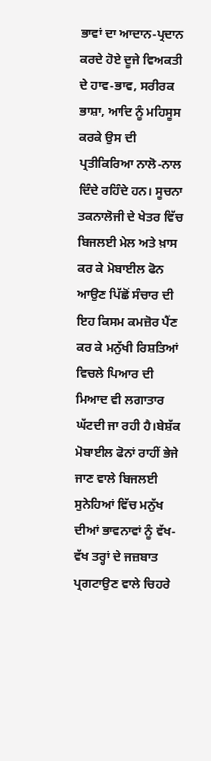ਭਾਵਾਂ ਦਾ ਆਦਾਨ-ਪ੍ਰਦਾਨ ਕਰਦੇ ਹੋਏ ਦੂਜੇ ਵਿਅਕਤੀ ਦੇ ਹਾਵ-ਭਾਵ, ਸਰੀਰਕ ਭਾਸ਼ਾ, ਆਦਿ ਨੂੰ ਮਹਿਸੂਸ ਕਰਕੇ ਉਸ ਦੀ ਪ੍ਰਤੀਕਿਰਿਆ ਨਾਲੋ-ਨਾਲ ਦਿੰਦੇ ਰਹਿੰਦੇ ਹਨ। ਸੂਚਨਾ ਤਕਨਾਲੋਜੀ ਦੇ ਖੇਤਰ ਵਿੱਚ ਬਿਜਲਈ ਮੇਲ ਅਤੇ ਖ਼ਾਸ ਕਰ ਕੇ ਮੋਬਾਈਲ ਫੋਨ ਆਉਣ ਪਿੱਛੋਂ ਸੰਚਾਰ ਦੀ ਇਹ ਕਿਸਮ ਕਮਜ਼ੋਰ ਪੈਂਣ ਕਰ ਕੇ ਮਨੁੱਖੀ ਰਿਸ਼ਤਿਆਂ ਵਿਚਲੇ ਪਿਆਰ ਦੀ ਮਿਆਦ ਵੀ ਲਗਾਤਾਰ ਘੱਟਦੀ ਜਾ ਰਹੀ ਹੈ।ਬੇਸ਼ੱਕ ਮੋਬਾਈਲ ਫੋਨਾਂ ਰਾਹੀਂ ਭੇਜੇ ਜਾਣ ਵਾਲੇ ਬਿਜਲਈ ਸੁਨੇਹਿਆਂ ਵਿੱਚ ਮਨੁੱਖ ਦੀਆਂ ਭਾਵਨਾਵਾਂ ਨੂੰ ਵੱਖ-ਵੱਖ ਤਰ੍ਹਾਂ ਦੇ ਜਜ਼ਬਾਤ ਪ੍ਰਗਟਾਉਣ ਵਾਲੇ ਚਿਹਰੇ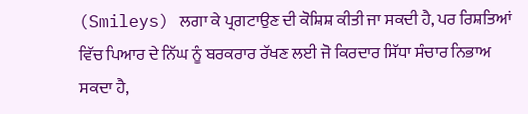(Smileys) ਲਗਾ ਕੇ ਪ੍ਰਗਟਾਉਣ ਦੀ ਕੋਸ਼ਿਸ਼ ਕੀਤੀ ਜਾ ਸਕਦੀ ਹੈ, ਪਰ ਰਿਸ਼ਤਿਆਂ ਵਿੱਚ ਪਿਆਰ ਦੇ ਨਿੱਘ ਨੂੰ ਬਰਕਰਾਰ ਰੱਖਣ ਲਈ ਜੋ ਕਿਰਦਾਰ ਸਿੱਧਾ ਸੰਚਾਰ ਨਿਭਾਅ ਸਕਦਾ ਹੈ,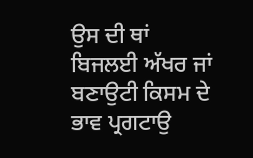ਉਸ ਦੀ ਥਾਂ ਬਿਜਲਈ ਅੱਖਰ ਜਾਂ ਬਣਾਉਟੀ ਕਿਸਮ ਦੇ ਭਾਵ ਪ੍ਰਗਟਾਉ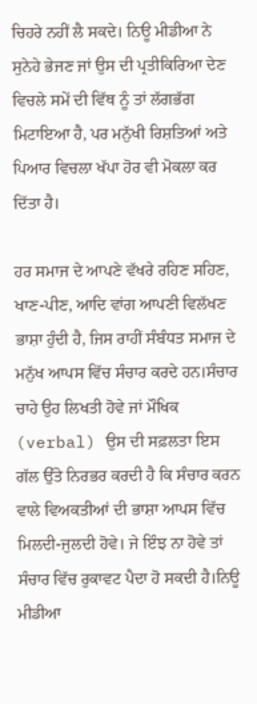ਚਿਹਰੇ ਨਹੀਂ ਲੈ ਸਕਦੇ। ਨਿਊ ਮੀਡੀਆ ਨੇ ਸੁਨੇਹੇ ਭੇਜਣ ਜਾਂ ਉਸ ਦੀ ਪ੍ਰਤੀਕਿਰਿਆ ਦੇਣ ਵਿਚਲੇ ਸਮੇਂ ਦੀ ਵਿੱਥ ਨੂੰ ਤਾਂ ਲੱਗਭੱਗ ਮਿਟਾਇਆ ਹੈ, ਪਰ ਮਨੁੱਖੀ ਰਿਸ਼ਤਿਆਂ ਅਤੇ ਪਿਆਰ ਵਿਚਲਾ ਖੱਪਾ ਹੋਰ ਵੀ ਮੋਕਲਾ ਕਰ ਦਿੱਤਾ ਹੈ।

ਹਰ ਸਮਾਜ ਦੇ ਆਪਣੇ ਵੱਖਰੇ ਰਹਿਣ ਸਹਿਣ, ਖਾਣ-ਪੀਣ, ਆਦਿ ਵਾਂਗ ਆਪਣੀ ਵਿਲੱਖਣ ਭਾਸ਼ਾ ਹੁੰਦੀ ਹੈ, ਜਿਸ ਰਾਹੀਂ ਸੰਬੰਧਤ ਸਮਾਜ ਦੇ ਮਨੁੱਖ ਆਪਸ ਵਿੱਚ ਸੰਚਾਰ ਕਰਦੇ ਹਨ।ਸੰਚਾਰ ਚਾਹੇ ਉਹ ਲਿਖਤੀ ਹੋਵੇ ਜਾਂ ਮੌਖਿਕ (verbal) ਉਸ ਦੀ ਸਫ਼ਲਤਾ ਇਸ ਗੱਲ ਉੱਤੇ ਨਿਰਭਰ ਕਰਦੀ ਹੈ ਕਿ ਸੰਚਾਰ ਕਰਨ ਵਾਲੇ ਵਿਅਕਤੀਆਂ ਦੀ ਭਾਸ਼ਾ ਆਪਸ ਵਿੱਚ ਮਿਲਦੀ-ਜੁਲਦੀ ਹੋਵੇ। ਜੇ ਇੰਝ ਨਾ ਹੋਵੇ ਤਾਂ ਸੰਚਾਰ ਵਿੱਚ ਰੁਕਾਵਟ ਪੈਦਾ ਹੋ ਸਕਦੀ ਹੈ।ਨਿਊ ਮੀਡੀਆ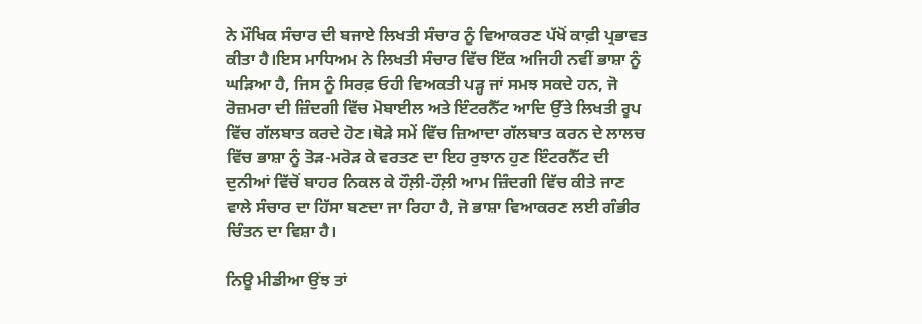ਨੇ ਮੌਖਿਕ ਸੰਚਾਰ ਦੀ ਬਜਾਏ ਲਿਖਤੀ ਸੰਚਾਰ ਨੂੰ ਵਿਆਕਰਣ ਪੱਖੋਂ ਕਾਫ਼ੀ ਪ੍ਰਭਾਵਤ ਕੀਤਾ ਹੈ।ਇਸ ਮਾਧਿਅਮ ਨੇ ਲਿਖਤੀ ਸੰਚਾਰ ਵਿੱਚ ਇੱਕ ਅਜਿਹੀ ਨਵੀਂ ਭਾਸ਼ਾ ਨੂੰ ਘੜਿਆ ਹੈ, ਜਿਸ ਨੂੰ ਸਿਰਫ਼ ਓਹੀ ਵਿਅਕਤੀ ਪੜ੍ਹ ਜਾਂ ਸਮਝ ਸਕਦੇ ਹਨ, ਜੋ ਰੋਜ਼ਮਰਾ ਦੀ ਜ਼ਿੰਦਗੀ ਵਿੱਚ ਮੋਬਾਈਲ ਅਤੇ ਇੰਟਰਨੈੱਟ ਆਦਿ ਉੱਤੇ ਲਿਖਤੀ ਰੂਪ ਵਿੱਚ ਗੱਲਬਾਤ ਕਰਦੇ ਹੋਣ।ਥੋੜੇ ਸਮੇਂ ਵਿੱਚ ਜ਼ਿਆਦਾ ਗੱਲਬਾਤ ਕਰਨ ਦੇ ਲਾਲਚ ਵਿੱਚ ਭਾਸ਼ਾ ਨੂੰ ਤੋੜ-ਮਰੋੜ ਕੇ ਵਰਤਣ ਦਾ ਇਹ ਰੁਝਾਨ ਹੁਣ ਇੰਟਰਨੈੱਟ ਦੀ ਦੁਨੀਆਂ ਵਿੱਚੋਂ ਬਾਹਰ ਨਿਕਲ ਕੇ ਹੌਲ਼ੀ-ਹੌਲ਼ੀ ਆਮ ਜ਼ਿੰਦਗੀ ਵਿੱਚ ਕੀਤੇ ਜਾਣ ਵਾਲੇ ਸੰਚਾਰ ਦਾ ਹਿੱਸਾ ਬਣਦਾ ਜਾ ਰਿਹਾ ਹੈ, ਜੋ ਭਾਸ਼ਾ ਵਿਆਕਰਣ ਲਈ ਗੰਭੀਰ ਚਿੰਤਨ ਦਾ ਵਿਸ਼ਾ ਹੈ।

ਨਿਊ ਮੀਡੀਆ ਉਂਝ ਤਾਂ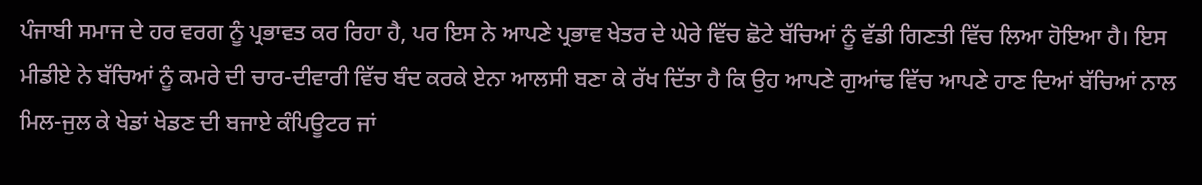ਪੰਜਾਬੀ ਸਮਾਜ ਦੇ ਹਰ ਵਰਗ ਨੂੰ ਪ੍ਰਭਾਵਤ ਕਰ ਰਿਹਾ ਹੈ, ਪਰ ਇਸ ਨੇ ਆਪਣੇ ਪ੍ਰਭਾਵ ਖੇਤਰ ਦੇ ਘੇਰੇ ਵਿੱਚ ਛੋਟੇ ਬੱਚਿਆਂ ਨੂੰ ਵੱਡੀ ਗਿਣਤੀ ਵਿੱਚ ਲਿਆ ਹੋਇਆ ਹੈ। ਇਸ ਮੀਡੀਏ ਨੇ ਬੱਚਿਆਂ ਨੂੰ ਕਮਰੇ ਦੀ ਚਾਰ-ਦੀਵਾਰੀ ਵਿੱਚ ਬੰਦ ਕਰਕੇ ਏਨਾ ਆਲਸੀ ਬਣਾ ਕੇ ਰੱਖ ਦਿੱਤਾ ਹੈ ਕਿ ਉਹ ਆਪਣੇ ਗੁਆਂਢ ਵਿੱਚ ਆਪਣੇ ਹਾਣ ਦਿਆਂ ਬੱਚਿਆਂ ਨਾਲ ਮਿਲ-ਜੁਲ ਕੇ ਖੇਡਾਂ ਖੇਡਣ ਦੀ ਬਜਾਏ ਕੰਪਿਊਟਰ ਜਾਂ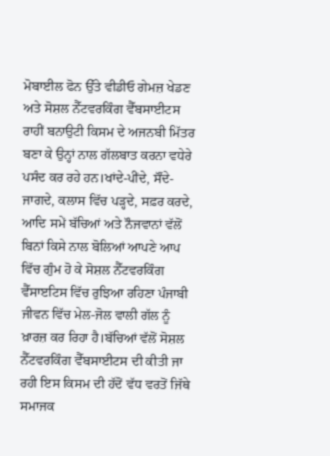ਮੋਬਾਈਲ ਫੋਨ ਉੱਤੇ ਵੀਡੀਓ ਗੇਮਜ਼ ਖੇਡਣ ਅਤੇ ਸੋਸ਼ਲ ਨੈੱਟਵਰਕਿੰਗ ਵੈੱਬਸਾਈਟਸ ਰਾਹੀਂ ਬਨਾਉਟੀ ਕਿਸਮ ਦੇ ਅਜਨਬੀ ਮਿੱਤਰ ਬਣਾ ਕੇ ਉਨ੍ਹਾਂ ਨਾਲ ਗੱਲਬਾਤ ਕਰਨਾ ਵਧੇਰੇ ਪਸੰਦ ਕਰ ਰਹੇ ਹਨ।ਖਾਂਦੇ-ਪੀਂਦੇ, ਸੌਂਦੇ-ਜਾਗਦੇ, ਕਲਾਸ ਵਿੱਚ ਪੜ੍ਹਦੇ, ਸਫ਼ਰ ਕਰਦੇ, ਆਦਿ ਸਮੇਂ ਬੱਚਿਆਂ ਅਤੇ ਨੌਜਵਾਨਾਂ ਵੱਲੋਂ ਬਿਨਾਂ ਕਿਸੇ ਨਾਲ ਬੋਲਿਆਂ ਆਪਣੇ ਆਪ ਵਿੱਚ ਗੁੰਮ ਹੋ ਕੇ ਸੋਸ਼ਲ ਨੈੱਟਵਰਕਿੰਗ ਵੈੱਸਾੲਟਿਸ ਵਿੱਚ ਰੁਝਿਆ ਰਹਿਣਾ ਪੰਜਾਬੀ ਜੀਵਨ ਵਿੱਚ ਮੇਲ-ਜੋਲ ਵਾਲੀ ਗੱਲ ਨੂੰ ਖ਼ਾਰਜ਼ ਕਰ ਰਿਹਾ ਹੈ।ਬੱਚਿਆਂ ਵੱਲੋਂ ਸੋਸ਼ਲ ਨੈੱਟਵਰਕਿੰਗ ਵੈੱਬਸਾਈਟਸ ਦੀ ਕੀਤੀ ਜਾ ਰਹੀ ਇਸ ਕਿਸਮ ਦੀ ਹੱਦੋਂ ਵੱਧ ਵਰਤੋਂ ਜਿੱਥੇ ਸਮਾਜਕ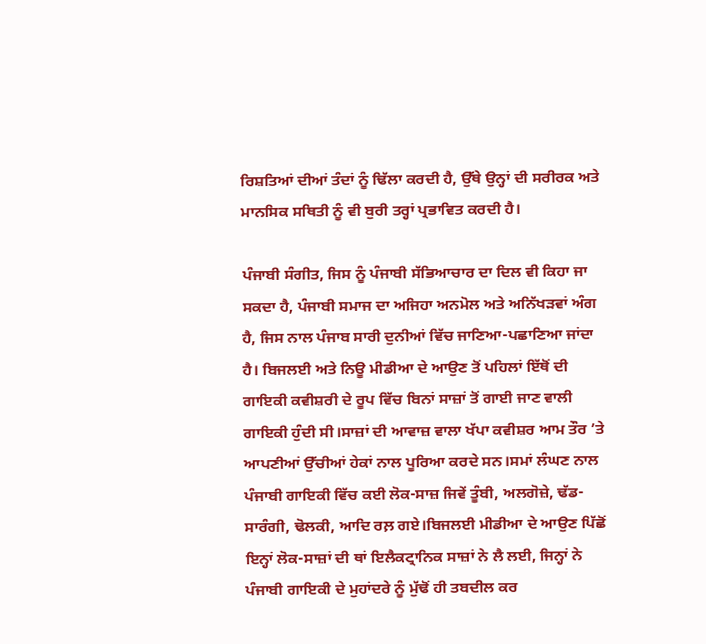ਰਿਸ਼ਤਿਆਂ ਦੀਆਂ ਤੰਦਾਂ ਨੂੰ ਢਿੱਲਾ ਕਰਦੀ ਹੈ, ਉੱਥੇ ਉਨ੍ਹਾਂ ਦੀ ਸਰੀਰਕ ਅਤੇ ਮਾਨਸਿਕ ਸਥਿਤੀ ਨੂੰ ਵੀ ਬੁਰੀ ਤਰ੍ਹਾਂ ਪ੍ਰਭਾਵਿਤ ਕਰਦੀ ਹੈ।

ਪੰਜਾਬੀ ਸੰਗੀਤ, ਜਿਸ ਨੂੰ ਪੰਜਾਬੀ ਸੱਭਿਆਚਾਰ ਦਾ ਦਿਲ ਵੀ ਕਿਹਾ ਜਾ ਸਕਦਾ ਹੈ, ਪੰਜਾਬੀ ਸਮਾਜ ਦਾ ਅਜਿਹਾ ਅਨਮੋਲ ਅਤੇ ਅਨਿੱਖੜਵਾਂ ਅੰਗ ਹੈ, ਜਿਸ ਨਾਲ ਪੰਜਾਬ ਸਾਰੀ ਦੁਨੀਆਂ ਵਿੱਚ ਜਾਣਿਆ-ਪਛਾਣਿਆ ਜਾਂਦਾ ਹੈ। ਬਿਜਲਈ ਅਤੇ ਨਿਊ ਮੀਡੀਆ ਦੇ ਆਉਣ ਤੋਂ ਪਹਿਲਾਂ ਇੱਥੋਂ ਦੀ ਗਾਇਕੀ ਕਵੀਸ਼ਰੀ ਦੇ ਰੂਪ ਵਿੱਚ ਬਿਨਾਂ ਸਾਜ਼ਾਂ ਤੋਂ ਗਾਈ ਜਾਣ ਵਾਲੀ ਗਾਇਕੀ ਹੁੰਦੀ ਸੀ।ਸਾਜ਼ਾਂ ਦੀ ਆਵਾਜ਼ ਵਾਲਾ ਖੱਪਾ ਕਵੀਸ਼ਰ ਆਮ ਤੌਰ ’ਤੇ ਆਪਣੀਆਂ ਉੱਚੀਆਂ ਹੇਕਾਂ ਨਾਲ ਪੂਰਿਆ ਕਰਦੇ ਸਨ।ਸਮਾਂ ਲੰਘਣ ਨਾਲ ਪੰਜਾਬੀ ਗਾਇਕੀ ਵਿੱਚ ਕਈ ਲੋਕ-ਸਾਜ਼ ਜਿਵੇਂ ਤੂੰਬੀ, ਅਲਗੋਜ਼ੇ, ਢੱਡ-ਸਾਰੰਗੀ, ਢੋਲਕੀ, ਆਦਿ ਰਲ਼ ਗਏ।ਬਿਜਲਈ ਮੀਡੀਆ ਦੇ ਆਉਣ ਪਿੱਛੋਂ ਇਨ੍ਹਾਂ ਲੋਕ-ਸਾਜ਼ਾਂ ਦੀ ਥਾਂ ਇਲੈਕਟ੍ਰਾਨਿਕ ਸਾਜ਼ਾਂ ਨੇ ਲੈ ਲਈ, ਜਿਨ੍ਹਾਂ ਨੇ ਪੰਜਾਬੀ ਗਾਇਕੀ ਦੇ ਮੁਹਾਂਦਰੇ ਨੂੰ ਮੁੱਢੋਂ ਹੀ ਤਬਦੀਲ ਕਰ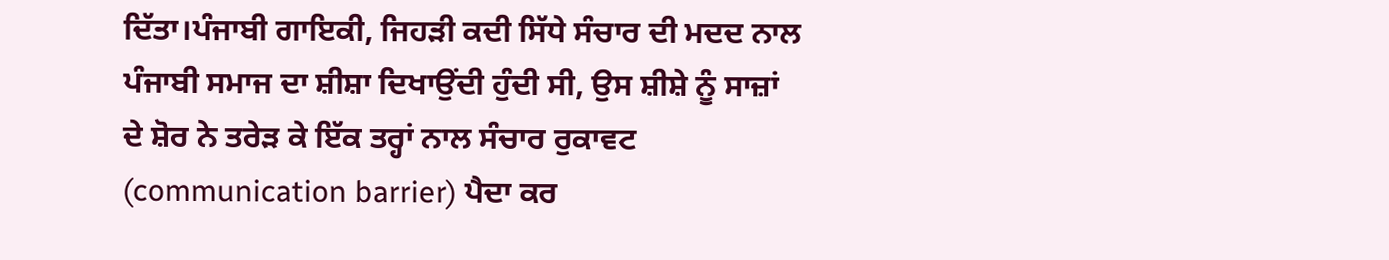ਦਿੱਤਾ।ਪੰਜਾਬੀ ਗਾਇਕੀ, ਜਿਹੜੀ ਕਦੀ ਸਿੱਧੇ ਸੰਚਾਰ ਦੀ ਮਦਦ ਨਾਲ ਪੰਜਾਬੀ ਸਮਾਜ ਦਾ ਸ਼ੀਸ਼ਾ ਦਿਖਾਉਂਦੀ ਹੁੰਦੀ ਸੀ, ਉਸ ਸ਼ੀਸ਼ੇ ਨੂੰ ਸਾਜ਼ਾਂ ਦੇ ਸ਼ੋਰ ਨੇ ਤਰੇੜ ਕੇ ਇੱਕ ਤਰ੍ਹਾਂ ਨਾਲ ਸੰਚਾਰ ਰੁਕਾਵਟ (communication barrier) ਪੈਦਾ ਕਰ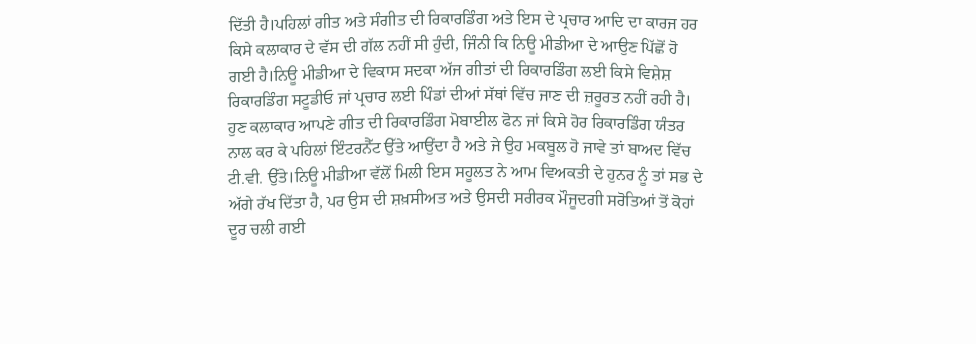ਦਿੱਤੀ ਹੈ।ਪਹਿਲਾਂ ਗੀਤ ਅਤੇ ਸੰਗੀਤ ਦੀ ਰਿਕਾਰਡਿੰਗ ਅਤੇ ਇਸ ਦੇ ਪ੍ਰਚਾਰ ਆਦਿ ਦਾ ਕਾਰਜ ਹਰ ਕਿਸੇ ਕਲਾਕਾਰ ਦੇ ਵੱਸ ਦੀ ਗੱਲ ਨਹੀਂ ਸੀ ਹੁੰਦੀ, ਜਿੰਨੀ ਕਿ ਨਿਊ ਮੀਡੀਆ ਦੇ ਆਉਣ ਪਿੱਛੋਂ ਹੋ ਗਈ ਹੈ।ਨਿਊ ਮੀਡੀਆ ਦੇ ਵਿਕਾਸ ਸਦਕਾ ਅੱਜ ਗੀਤਾਂ ਦੀ ਰਿਕਾਰਡਿੰਗ ਲਈ ਕਿਸੇ ਵਿਸ਼ੇਸ਼ ਰਿਕਾਰਡਿੰਗ ਸਟੂਡੀਓ ਜਾਂ ਪ੍ਰਚਾਰ ਲਈ ਪਿੰਡਾਂ ਦੀਆਂ ਸੱਥਾਂ ਵਿੱਚ ਜਾਣ ਦੀ ਜ਼ਰੂਰਤ ਨਹੀਂ ਰਹੀ ਹੈ। ਹੁਣ ਕਲਾਕਾਰ ਆਪਣੇ ਗੀਤ ਦੀ ਰਿਕਾਰਡਿੰਗ ਮੋਬਾਈਲ ਫੋਨ ਜਾਂ ਕਿਸੇ ਹੋਰ ਰਿਕਾਰਡਿੰਗ ਯੰਤਰ ਨਾਲ ਕਰ ਕੇ ਪਹਿਲਾਂ ਇੰਟਰਨੈੱਟ ਉੱਤੇ ਆਉਂਦਾ ਹੈ ਅਤੇ ਜੇ ਉਹ ਮਕਬੂਲ ਹੋ ਜਾਵੇ ਤਾਂ ਬਾਅਦ ਵਿੱਚ ਟੀ.ਵੀ. ਉੱਤੇ।ਨਿਊ ਮੀਡੀਆ ਵੱਲੋਂ ਮਿਲੀ ਇਸ ਸਹੂਲਤ ਨੇ ਆਮ ਵਿਅਕਤੀ ਦੇ ਹੁਨਰ ਨੂੰ ਤਾਂ ਸਭ ਦੇ ਅੱਗੇ ਰੱਖ ਦਿੱਤਾ ਹੈ, ਪਰ ਉਸ ਦੀ ਸ਼ਖ਼ਸੀਅਤ ਅਤੇ ਉਸਦੀ ਸਰੀਰਕ ਮੌਜੂਦਗੀ ਸਰੋਤਿਆਂ ਤੋਂ ਕੋਹਾਂ ਦੂਰ ਚਲੀ ਗਈ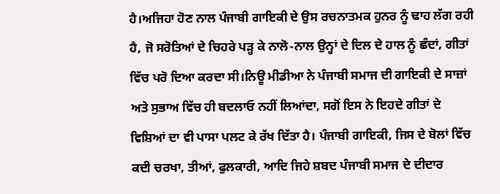ਹੈ।ਅਜਿਹਾ ਹੋਣ ਨਾਲ ਪੰਜਾਬੀ ਗਾਇਕੀ ਦੇ ਉਸ ਰਚਨਾਤਮਕ ਹੁਨਰ ਨੂੰ ਢਾਹ ਲੱਗ ਰਹੀ ਹੈ, ਜੋ ਸਰੋਤਿਆਂ ਦੇ ਚਿਹਰੇ ਪੜ੍ਹ ਕੇ ਨਾਲੋ-ਨਾਲ ਉਨ੍ਹਾਂ ਦੇ ਦਿਲ ਦੇ ਹਾਲ ਨੂੰ ਛੰਦਾਂ, ਗੀਤਾਂ ਵਿੱਚ ਪਰੋ ਦਿਆ ਕਰਦਾ ਸੀ।ਨਿਊ ਮੀਡੀਆ ਨੇ ਪੰਜਾਬੀ ਸਮਾਜ ਦੀ ਗਾਇਕੀ ਦੇ ਸਾਜ਼ਾਂ ਅਤੇ ਸੁਭਾਅ ਵਿੱਚ ਹੀ ਬਦਲਾਓ ਨਹੀਂ ਲਿਆਂਦਾ, ਸਗੋਂ ਇਸ ਨੇ ਇਹਦੇ ਗੀਤਾਂ ਦੇ ਵਿਸ਼ਿਆਂ ਦਾ ਵੀ ਪਾਸਾ ਪਲਟ ਕੇ ਰੱਖ ਦਿੱਤਾ ਹੈ। ਪੰਜਾਬੀ ਗਾਇਕੀ, ਜਿਸ ਦੇ ਬੋਲਾਂ ਵਿੱਚ ਕਦੀ ਚਰਖਾ, ਤੀਆਂ, ਫੁਲਕਾਰੀ, ਆਦਿ ਜਿਹੇ ਸ਼ਬਦ ਪੰਜਾਬੀ ਸਮਾਜ ਦੇ ਦੀਦਾਰ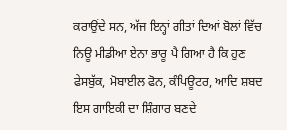ਕਰਾਉਂਦੇ ਸਨ, ਅੱਜ ਇਨ੍ਹਾਂ ਗੀਤਾਂ ਦਿਆਂ ਬੋਲਾਂ ਵਿੱਚ ਨਿਊ ਮੀਡੀਆ ਏਨਾ ਭਾਰੂ ਪੈ ਗਿਆ ਹੈ ਕਿ ਹੁਣ ਫੇਸਬੁੱਕ, ਮੋਬਾਈਲ ਫੋਨ, ਕੰਪਿਊਟਰ, ਆਦਿ ਸ਼ਬਦ ਇਸ ਗਾਇਕੀ ਦਾ ਸ਼ਿੰਗਾਰ ਬਣਦੇ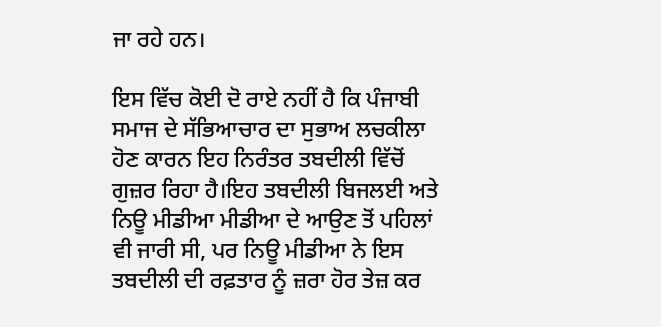ਜਾ ਰਹੇ ਹਨ।

ਇਸ ਵਿੱਚ ਕੋਈ ਦੋ ਰਾਏ ਨਹੀਂ ਹੈ ਕਿ ਪੰਜਾਬੀ ਸਮਾਜ ਦੇ ਸੱਭਿਆਚਾਰ ਦਾ ਸੁਭਾਅ ਲਚਕੀਲਾ ਹੋਣ ਕਾਰਨ ਇਹ ਨਿਰੰਤਰ ਤਬਦੀਲੀ ਵਿੱਚੋਂ ਗੁਜ਼ਰ ਰਿਹਾ ਹੈ।ਇਹ ਤਬਦੀਲੀ ਬਿਜਲਈ ਅਤੇ ਨਿਊ ਮੀਡੀਆ ਮੀਡੀਆ ਦੇ ਆਉਣ ਤੋਂ ਪਹਿਲਾਂ ਵੀ ਜਾਰੀ ਸੀ, ਪਰ ਨਿਊ ਮੀਡੀਆ ਨੇ ਇਸ ਤਬਦੀਲੀ ਦੀ ਰਫ਼ਤਾਰ ਨੂੰ ਜ਼ਰਾ ਹੋਰ ਤੇਜ਼ ਕਰ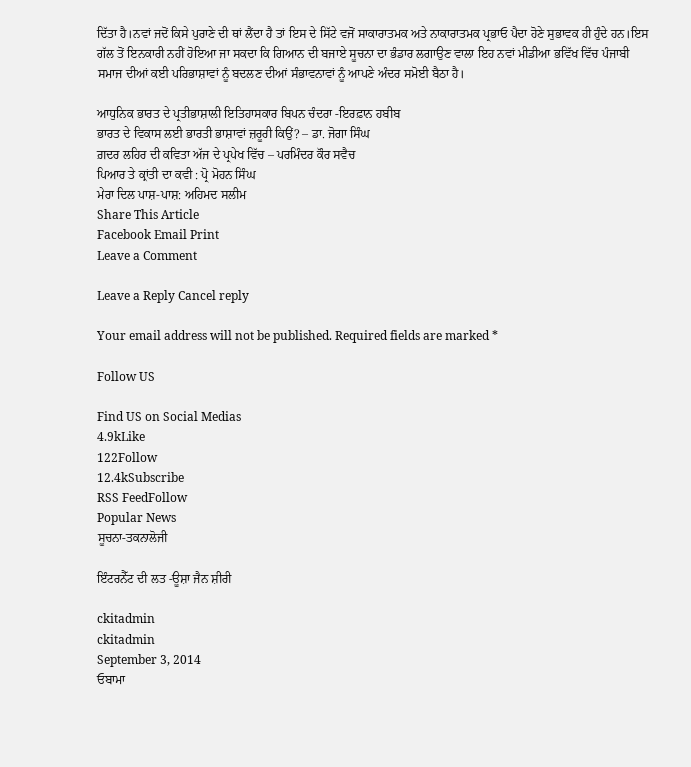ਦਿੱਤਾ ਹੈ।ਨਵਾਂ ਜਦੋਂ ਕਿਸੇ ਪੁਰਾਣੇ ਦੀ ਥਾਂ ਲੈਂਦਾ ਹੈ ਤਾਂ ਇਸ ਦੇ ਸਿੱਟੇ ਵਜੋਂ ਸਾਕਾਰਾਤਮਕ ਅਤੇ ਨਾਕਾਰਾਤਮਕ ਪ੍ਰਭਾਓ ਪੈਦਾ ਹੋਣੇ ਸੁਭਾਵਕ ਹੀ ਹੁੰਦੇ ਹਨ।ਇਸ ਗੱਲ ਤੋਂ ਇਨਕਾਰੀ ਨਹੀਂ ਹੋਇਆ ਜਾ ਸਕਦਾ ਕਿ ਗਿਆਨ ਦੀ ਬਜਾਏ ਸੂਚਨਾ ਦਾ ਭੰਡਾਰ ਲਗਾਉਣ ਵਾਲਾ ਇਹ ਨਵਾਂ ਮੀਡੀਆ ਭਵਿੱਖ ਵਿੱਚ ਪੰਜਾਬੀ ਸਮਾਜ ਦੀਆਂ ਕਈ ਪਰਿਭਾਸ਼ਾਵਾਂ ਨੂੰ ਬਦਲਣ ਦੀਆਂ ਸੰਭਾਵਨਾਵਾਂ ਨੂੰ ਆਪਣੇ ਅੰਦਰ ਸਮੋਈ ਬੈਠਾ ਹੈ।

ਆਧੁਨਿਕ ਭਾਰਤ ਦੇ ਪ੍ਰਤੀਭਾਸ਼ਾਲੀ ਇਤਿਹਾਸਕਾਰ ਬਿਪਨ ਚੰਦਰਾ -ਇਰਫ਼ਾਨ ਹਬੀਬ
ਭਾਰਤ ਦੇ ਵਿਕਾਸ ਲਈ ਭਾਰਤੀ ਭਾਸ਼ਾਵਾਂ ਜ਼ਰੂਰੀ ਕਿਉਂ? – ਡਾ. ਜੋਗਾ ਸਿੰਘ
ਗ਼ਦਰ ਲਹਿਰ ਦੀ ਕਵਿਤਾ ਅੱਜ ਦੇ ਪ੍ਰਪੇਖ ਵਿੱਚ – ਪਰਮਿੰਦਰ ਕੌਰ ਸਵੈਚ
ਪਿਆਰ ਤੇ ਕ੍ਰਾਂਤੀ ਦਾ ਕਵੀ : ਪ੍ਰੋ ਮੋਹਨ ਸਿੰਘ
ਮੇਰਾ ਦਿਲ ਪਾਸ਼-ਪਾਸ਼: ਅਹਿਮਦ ਸਲੀਮ
Share This Article
Facebook Email Print
Leave a Comment

Leave a Reply Cancel reply

Your email address will not be published. Required fields are marked *

Follow US

Find US on Social Medias
4.9kLike
122Follow
12.4kSubscribe
RSS FeedFollow
Popular News
ਸੂਚਨਾ-ਤਕਨਾਲੋਜੀ

ਇੰਟਰਨੈੱਟ ਦੀ ਲਤ -ਊਸ਼ਾ ਜੈਨ ਸ਼ੀਰੀ

ckitadmin
ckitadmin
September 3, 2014
ਓਬਾਮਾ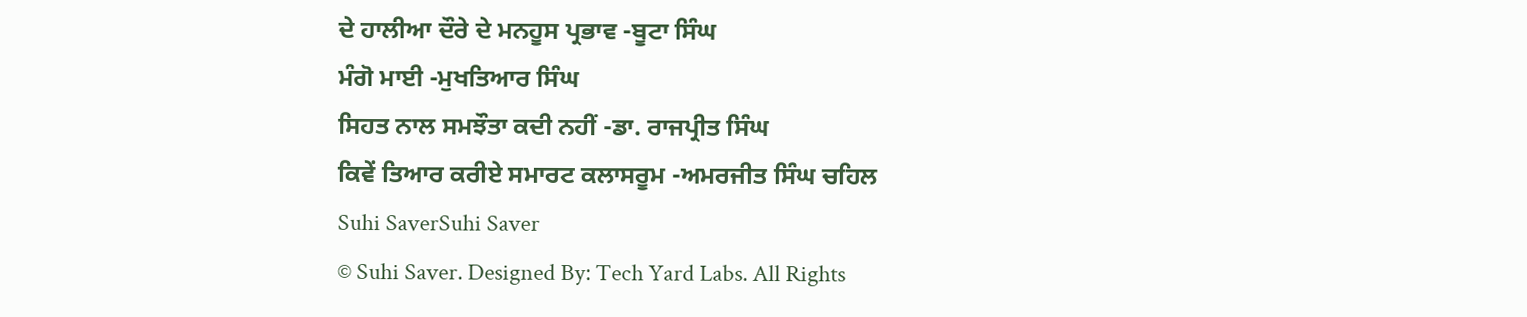ਦੇ ਹਾਲੀਆ ਦੌਰੇ ਦੇ ਮਨਹੂਸ ਪ੍ਰਭਾਵ -ਬੂਟਾ ਸਿੰਘ
ਮੰਗੋ ਮਾਈ -ਮੁਖਤਿਆਰ ਸਿੰਘ
ਸਿਹਤ ਨਾਲ ਸਮਝੌਤਾ ਕਦੀ ਨਹੀਂ -ਡਾ. ਰਾਜਪ੍ਰੀਤ ਸਿੰਘ
ਕਿਵੇਂ ਤਿਆਰ ਕਰੀਏ ਸਮਾਰਟ ਕਲਾਸਰੂਮ -ਅਮਰਜੀਤ ਸਿੰਘ ਚਹਿਲ
Suhi SaverSuhi Saver
© Suhi Saver. Designed By: Tech Yard Labs. All Rights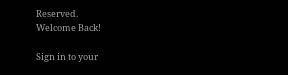Reserved.
Welcome Back!

Sign in to your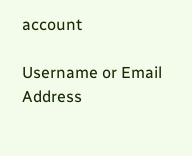account

Username or Email Address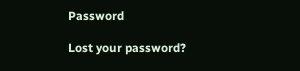Password

Lost your password?